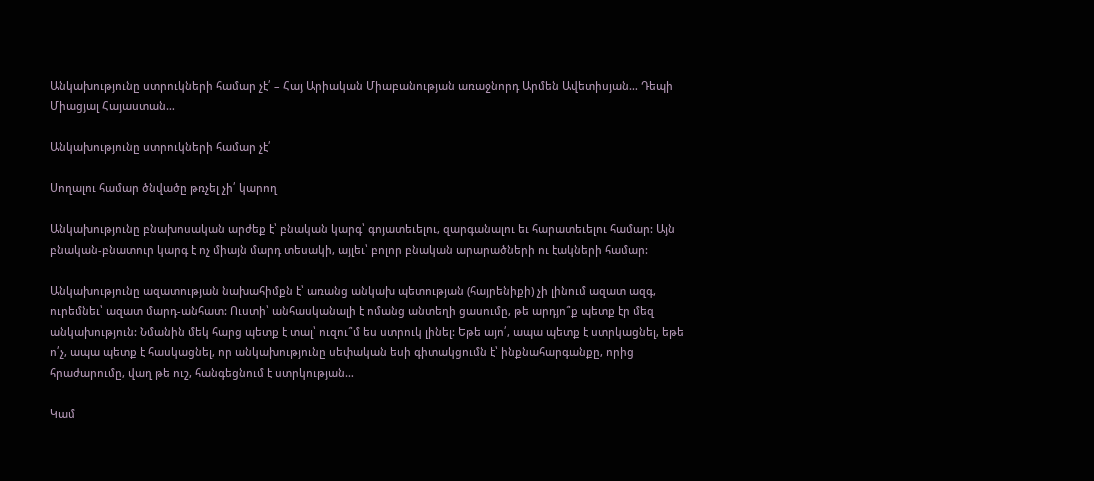Անկախությունը ստրուկների համար չէ՛ – Հայ Արիական Միաբանության առաջնորդ Արմեն Ավետիսյան… Դեպի Միացյալ Հայաստան…

Անկախությունը ստրուկների համար չէ՛

Սողալու համար ծնվածը թռչել չի՛ կարող

Անկախությունը բնախոսական արժեք է՝ բնական կարգ՝ գոյատեւելու, զարգանալու եւ հարատեւելու համար: Այն բնական-բնատուր կարգ է ոչ միայն մարդ տեսակի, այլեւ՝ բոլոր բնական արարածների ու էակների համար:

Անկախությունը ազատության նախահիմքն է՝ առանց անկախ պետության (հայրենիքի) չի լինում ազատ ազգ, ուրեմնեւ՝ ազատ մարդ-անհատ: Ուստի՝ անհասկանալի է ոմանց անտեղի ցասումը, թե արդյո՞ք պետք էր մեզ անկախություն: Նմանին մեկ հարց պետք է տալ՝ ուզու՞մ ես ստրուկ լինել: Եթե այո՛, ապա պետք է ստրկացնել, եթե ո՛չ, ապա պետք է հասկացնել, որ անկախությունը սեփական եսի գիտակցումն է՝ ինքնահարգանքը, որից հրաժարումը, վաղ թե ուշ, հանգեցնում է ստրկության…

Կամ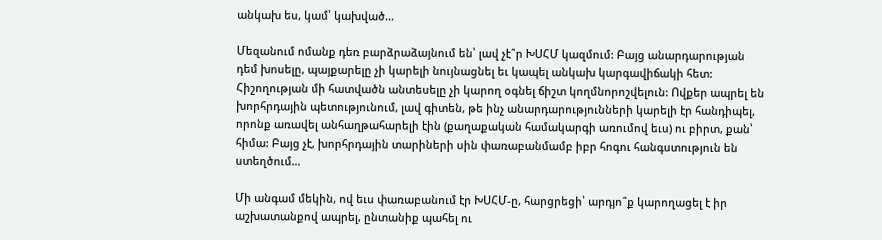անկախ ես, կամ՝ կախված…

Մեզանում ոմանք դեռ բարձրաձայնում են՝ լավ չէ՞ր ԽՍՀՄ կազմում: Բայց անարդարության դեմ խոսելը, պայքարելը չի կարելի նույնացնել եւ կապել անկախ կարգավիճակի հետ: Հիշողության մի հատվածն անտեսելը չի կարող օգնել ճիշտ կողմնորոշվելուն: Ովքեր ապրել են խորհրդային պետությունում, լավ գիտեն, թե ինչ անարդարությունների կարելի էր հանդիպել, որոնք առավել անհաղթահարելի էին (քաղաքական համակարգի առումով եւս) ու բիրտ, քան՝ հիմա: Բայց չէ, խորհրդային տարիների սին փառաբանմամբ իբր հոգու հանգստություն են ստեղծում…

Մի անգամ մեկին, ով եւս փառաբանում էր ԽՍՀՄ-ը, հարցրեցի՝ արդյո՞ք կարողացել է իր աշխատանքով ապրել, ընտանիք պահել ու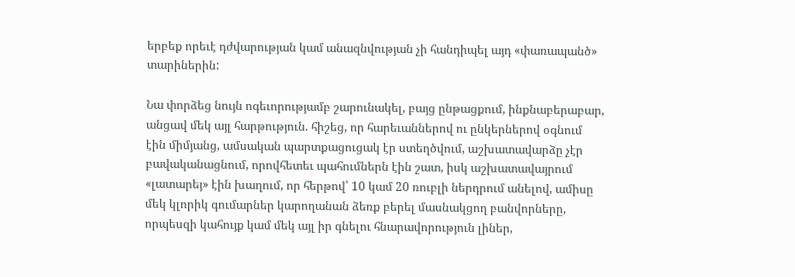երբեք որեւէ դժվարության կամ անազնվության չի հանդիպել այդ «փառապանծ» տարիներին:

Նա փորձեց նույն ոգեւորությամբ շարունակել, բայց ընթացքում, ինքնաբերաբար, անցավ մեկ այլ հարթություն. հիշեց, որ հարեւաններով ու ընկերներով օգնում էին միմյանց, ամսական պարտքացուցակ էր ստեղծվում, աշխատավարձը չէր բավականացնում, որովհետեւ պահումներն էին շատ, իսկ աշխատավայրում «լատարեյ» էին խաղում, որ հերթով՝ 10 կամ 20 ռուբլի ներդրում անելով, ամիսը մեկ կլորիկ գումարներ կարողանան ձեռք բերել մասնակցող բանվորները, որպեսզի կահույք կամ մեկ այլ իր գնելու հնարավորություն լիներ,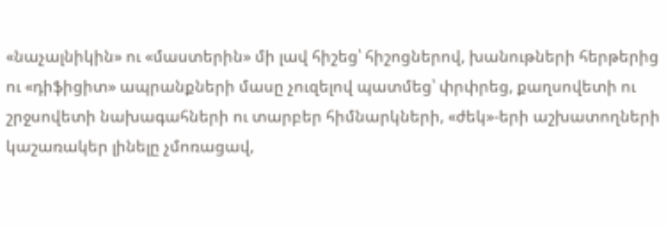«նաչալնիկին» ու «մաստերին» մի լավ հիշեց՝ հիշոցներով, խանութների հերթերից ու «դիֆիցիտ» ապրանքների մասը չուզելով պատմեց՝ փրփրեց, քաղսովետի ու շրջսովետի նախագահների ու տարբեր հիմնարկների, «ժեկ»-երի աշխատողների կաշառակեր լինելը չմոռացավ,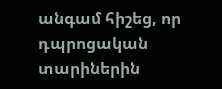անգամ հիշեց, որ դպրոցական տարիներին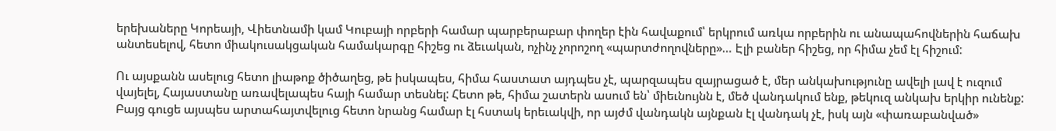երեխաները Կորեայի, Վիետնամի կամ Կուբայի որբերի համար պարբերաբար փողեր էին հավաքում՝ երկրում առկա որբերին ու անապահովներին հաճախ անտեսելով, հետո միակուսակցական համակարգը հիշեց ու ձեւական, ոչինչ չորոշող «պարտժողովները»… Էլի բաներ հիշեց, որ հիմա չեմ էլ հիշում:

Ու այսքանն ասելուց հետո լիաթոք ծիծաղեց, թե իսկապես, հիմա հաստատ այդպես չէ, պարզապես զայրացած է, մեր անկախությունը ավելի լավ է ուզում վայելել, Հայաստանը առավելապես հայի համար տեսնել: Հետո թե, հիմա շատերն ասում են՝ միեւնույնն է, մեծ վանդակում ենք, թեկուզ անկախ երկիր ունենք: Բայց գուցե այսպես արտահայտվելուց հետո նրանց համար էլ հստակ երեւակվի, որ այժմ վանդակն այնքան էլ վանդակ չէ, իսկ այն «փառաբանված»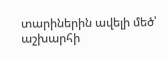տարիներին ավելի մեծ՝ աշխարհի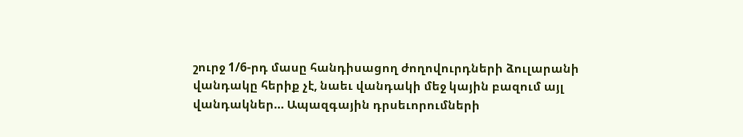շուրջ 1/6-րդ մասը հանդիսացող ժողովուրդների ձուլարանի վանդակը հերիք չէ, նաեւ վանդակի մեջ կային բազում այլ վանդակներ… Ապազգային դրսեւորումների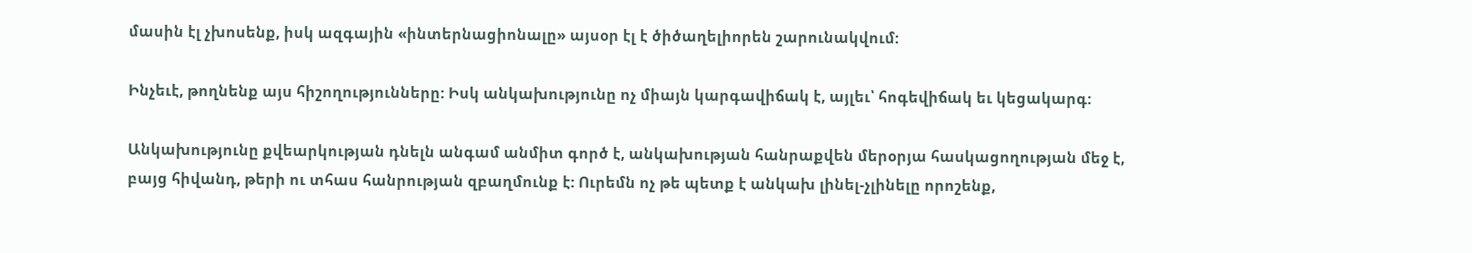մասին էլ չխոսենք, իսկ ազգային «ինտերնացիոնալը» այսօր էլ է ծիծաղելիորեն շարունակվում:

Ինչեւէ, թողնենք այս հիշողությունները: Իսկ անկախությունը ոչ միայն կարգավիճակ է, այլեւ՝ հոգեվիճակ եւ կեցակարգ:

Անկախությունը քվեարկության դնելն անգամ անմիտ գործ է, անկախության հանրաքվեն մերօրյա հասկացողության մեջ է, բայց հիվանդ, թերի ու տհաս հանրության զբաղմունք է: Ուրեմն ոչ թե պետք է անկախ լինել-չլինելը որոշենք,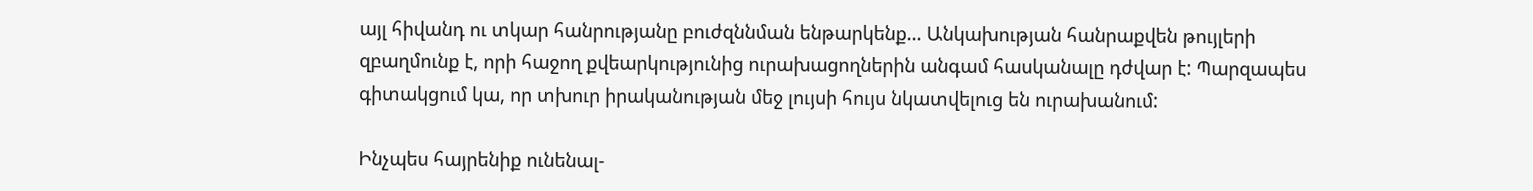այլ հիվանդ ու տկար հանրությանը բուժզննման ենթարկենք… Անկախության հանրաքվեն թույլերի զբաղմունք է, որի հաջող քվեարկությունից ուրախացողներին անգամ հասկանալը դժվար է: Պարզապես գիտակցում կա, որ տխուր իրականության մեջ լույսի հույս նկատվելուց են ուրախանում:

Ինչպես հայրենիք ունենալ-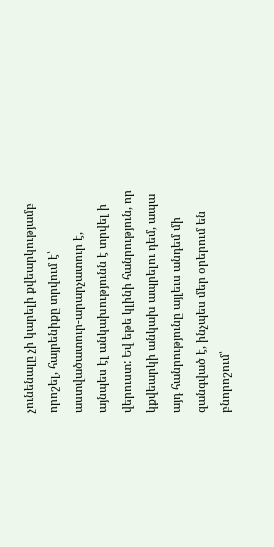չունենալը չի կարելի քվեարկությամբ որոշել, հայրենիքը տրվում է՝ աստվածատուր-արարչատուր է, այնպես էլ անկախությունն է տրվել ի վերուստ: Եվ եթե կլինի հանրություն, որ կքվեարկի անկախ ապրելու դեմ, ապա այդ հանրությունը այլեւս անդեմ մի զանգված է, ինչպես մեր օրերում են բնորոշում՝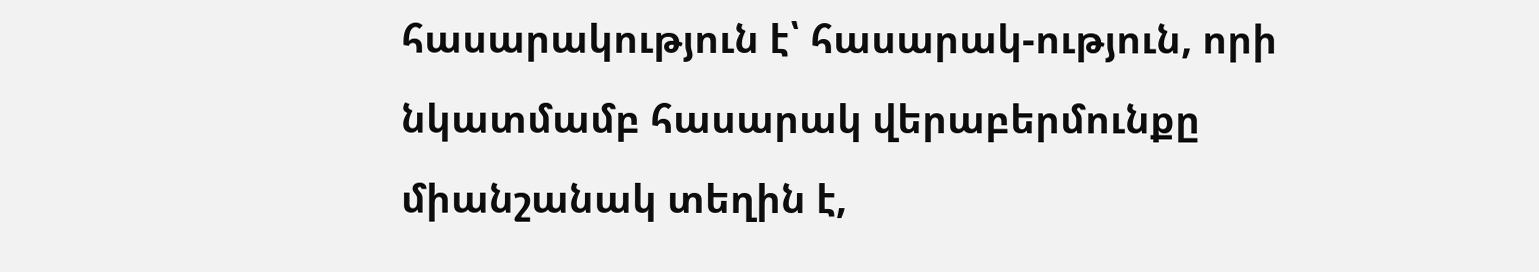հասարակություն է՝ հասարակ-ություն, որի նկատմամբ հասարակ վերաբերմունքը միանշանակ տեղին է,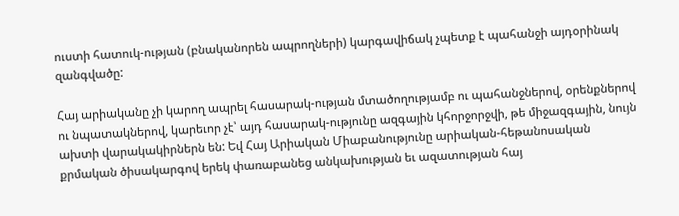ուստի հատուկ-ության (բնականորեն ապրողների) կարգավիճակ չպետք է պահանջի այդօրինակ զանգվածը:

Հայ արիականը չի կարող ապրել հասարակ-ության մտածողությամբ ու պահանջներով, օրենքներով ու նպատակներով, կարեւոր չէ՝ այդ հասարակ-ությունը ազգային կհորջորջվի, թե միջազգային, նույն ախտի վարակակիրներն են: Եվ Հայ Արիական Միաբանությունը արիական-հեթանոսական քրմական ծիսակարգով երեկ փառաբանեց անկախության եւ ազատության հայ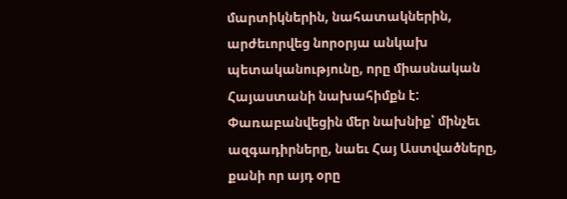մարտիկներին, նահատակներին, արժեւորվեց նորօրյա անկախ պետականությունը, որը միասնական Հայաստանի նախահիմքն է: Փառաբանվեցին մեր նախնիք՝ մինչեւ ազգադիրները, նաեւ Հայ Աստվածները, քանի որ այդ օրը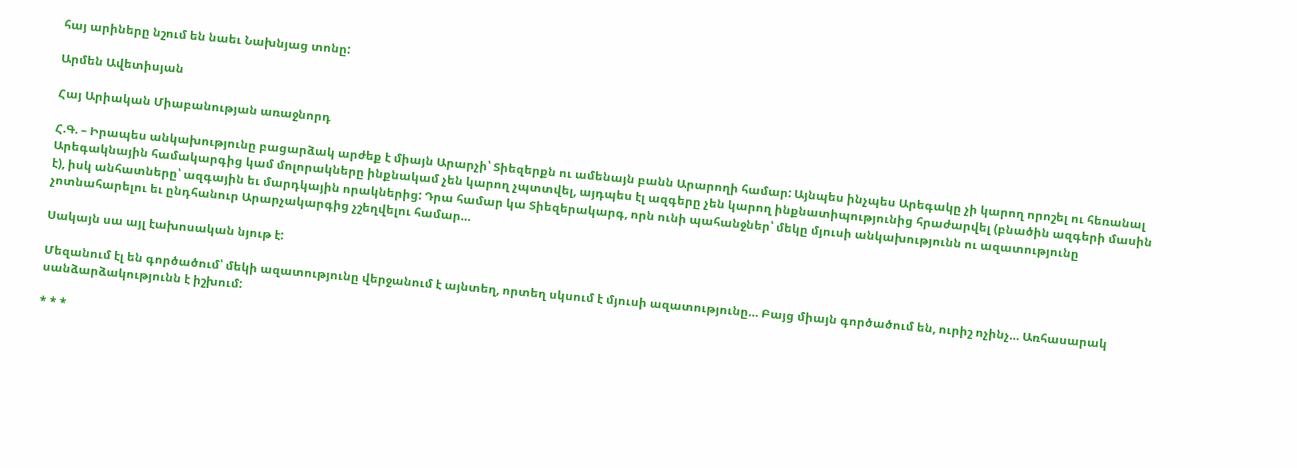հայ արիները նշում են նաեւ Նախնյաց տոնը:

Արմեն Ավետիսյան

Հայ Արիական Միաբանության առաջնորդ

Հ.Գ. – Իրապես անկախությունը բացարձակ արժեք է միայն Արարչի՝ Տիեզերքն ու ամենայն բանն Արարողի համար: Այնպես ինչպես Արեգակը չի կարող որոշել ու հեռանալ Արեգակնային համակարգից կամ մոլորակները ինքնակամ չեն կարող չպտտվել, այդպես էլ ազգերը չեն կարող ինքնատիպությունից հրաժարվել (բնածին ազգերի մասին է), իսկ անհատները՝ ազգային եւ մարդկային որակներից: Դրա համար կա Տիեզերակարգ, որն ունի պահանջներ՝ մեկը մյուսի անկախությունն ու ազատությունը չոտնահարելու եւ ընդհանուր Արարչակարգից չշեղվելու համար…

Սակայն սա այլ էախոսական նյութ է:

Մեզանում էլ են գործածում՝ մեկի ազատությունը վերջանում է այնտեղ, որտեղ սկսում է մյուսի ազատությունը… Բայց միայն գործածում են, ուրիշ ոչինչ… Առհասարակ սանձարձակությունն է իշխում:

* * *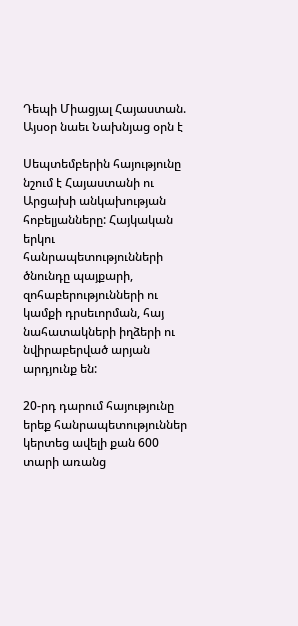Դեպի Միացյալ Հայաստան. Այսօր նաեւ Նախնյաց օրն է

Սեպտեմբերին հայությունը նշում է Հայաստանի ու Արցախի անկախության հոբելյանները: Հայկական երկու հանրապետությունների ծնունդը պայքարի, զոհաբերությունների ու կամքի դրսեւորման, հայ նահատակների իղձերի ու նվիրաբերված արյան արդյունք են:

20-րդ դարում հայությունը երեք հանրապետություններ կերտեց ավելի քան 600 տարի առանց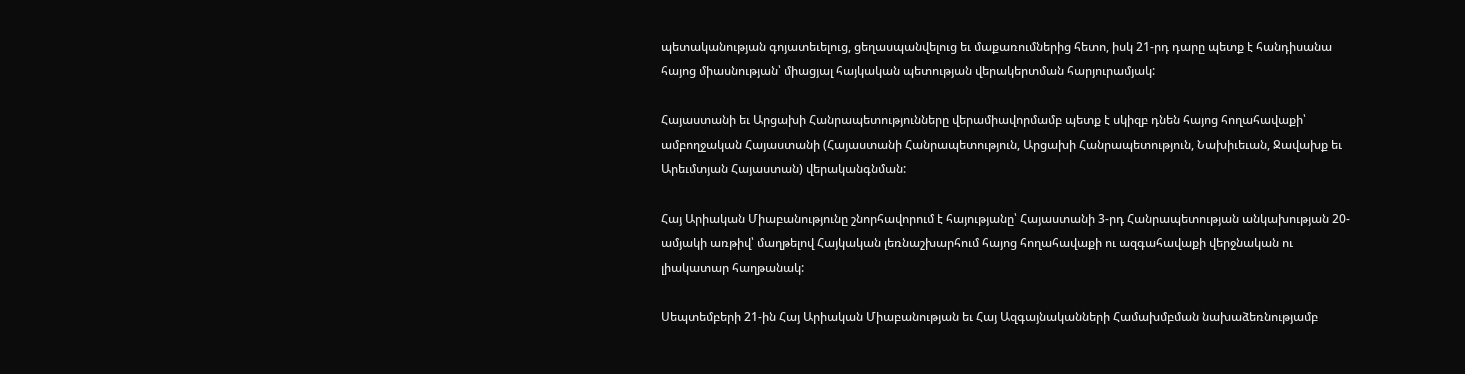պետականության գոյատեւելուց, ցեղասպանվելուց եւ մաքառումներից հետո, իսկ 21-րդ դարը պետք է հանդիսանա հայոց միասնության՝ միացյալ հայկական պետության վերակերտման հարյուրամյակ:

Հայաստանի եւ Արցախի Հանրապետությունները վերամիավորմամբ պետք է սկիզբ դնեն հայոց հողահավաքի՝ ամբողջական Հայաստանի (Հայաստանի Հանրապետություն, Արցախի Հանրապետություն, Նախիւեւան, Ջավախք եւ Արեւմտյան Հայաստան) վերականգնման:

Հայ Արիական Միաբանությունը շնորհավորում է հայությանը՝ Հայաստանի 3-րդ Հանրապետության անկախության 20-ամյակի առթիվ՝ մաղթելով Հայկական լեռնաշխարհում հայոց հողահավաքի ու ազգահավաքի վերջնական ու լիակատար հաղթանակ:

Սեպտեմբերի 21-ին Հայ Արիական Միաբանության եւ Հայ Ազգայնականների Համախմբման նախաձեռնությամբ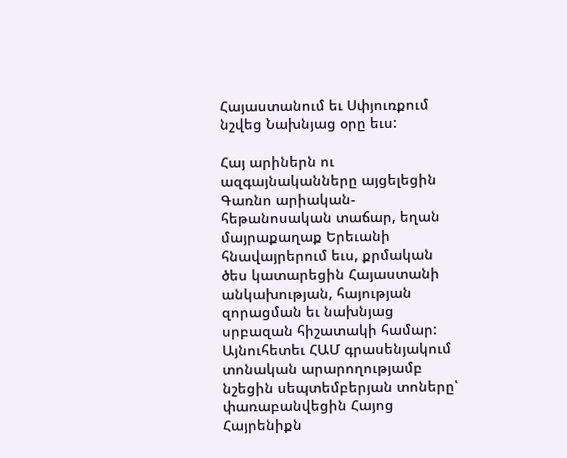Հայաստանում եւ Սփյուռքում նշվեց Նախնյաց օրը եւս:

Հայ արիներն ու ազգայնականները այցելեցին Գառնո արիական-հեթանոսական տաճար, եղան մայրաքաղաք Երեւանի հնավայրերում եւս, քրմական ծես կատարեցին Հայաստանի անկախության, հայության զորացման եւ նախնյաց սրբազան հիշատակի համար: Այնուհետեւ ՀԱՄ գրասենյակում տոնական արարողությամբ նշեցին սեպտեմբերյան տոները՝ փառաբանվեցին Հայոց Հայրենիքն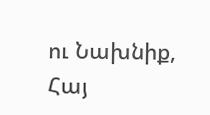ու Նախնիք, Հայ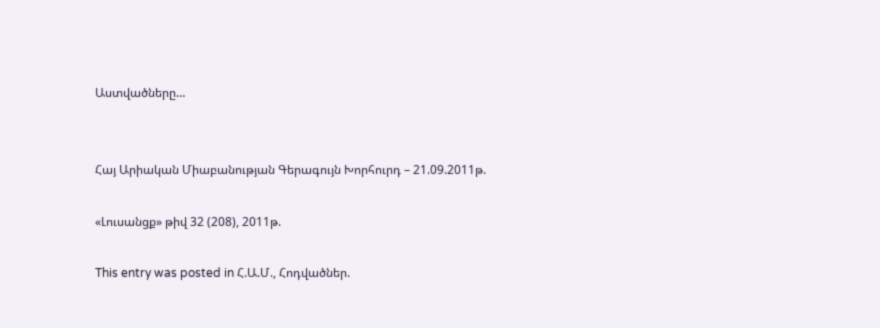Աստվածները…


Հայ Արիական Միաբանության Գերագույն Խորհուրդ – 21.09.2011թ.

«Լուսանցք» թիվ 32 (208), 2011թ.

This entry was posted in Հ.Ա.Մ., Հոդվածներ.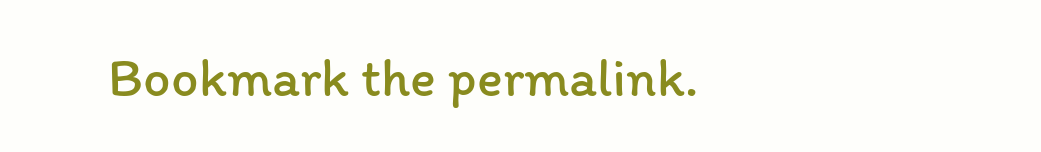Bookmark the permalink.